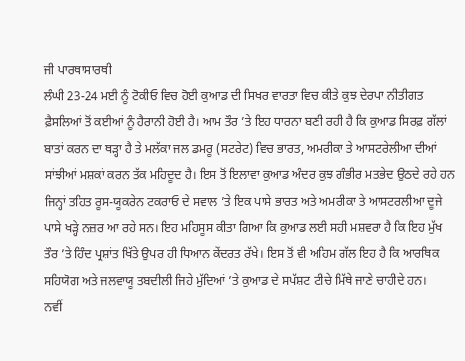ਜੀ ਪਾਰਥਾਸਾਰਥੀ
ਲੰਘੀ 23-24 ਮਈ ਨੂੰ ਟੋਕੀਓ ਵਿਚ ਹੋਈ ਕੁਆਡ ਦੀ ਸਿਖਰ ਵਾਰਤਾ ਵਿਚ ਕੀਤੇ ਕੁਝ ਦੇਰਪਾ ਨੀਤੀਗਤ ਫ਼ੈਸਲਿਆਂ ਤੋਂ ਕਈਆਂ ਨੂੰ ਹੈਰਾਨੀ ਹੋਈ ਹੈ। ਆਮ ਤੌਰ ’ਤੇ ਇਹ ਧਾਰਨਾ ਬਣੀ ਰਹੀ ਹੈ ਕਿ ਕੁਆਡ ਸਿਰਫ਼ ਗੱਲਾਂ ਬਾਤਾਂ ਕਰਨ ਦਾ ਥੜ੍ਹਾ ਹੈ ਤੇ ਮਲੱਕਾ ਜਲ ਡਮਰੂ (ਸਟਰੇਟ) ਵਿਚ ਭਾਰਤ, ਅਮਰੀਕਾ ਤੇ ਆਸਟਰੇਲੀਆ ਦੀਆਂ ਸਾਂਝੀਆਂ ਮਸ਼ਕਾਂ ਕਰਨ ਤੱਕ ਮਹਿਦੂਦ ਹੈ। ਇਸ ਤੋਂ ਇਲਾਵਾ ਕੁਆਡ ਅੰਦਰ ਕੁਝ ਗੰਭੀਰ ਮਤਭੇਦ ਉਠਦੇ ਰਹੇ ਹਨ ਜਿਨ੍ਹਾਂ ਤਹਿਤ ਰੂਸ-ਯੂਕਰੇਨ ਟਕਰਾਓ ਦੇ ਸਵਾਲ ’ਤੇ ਇਕ ਪਾਸੇ ਭਾਰਤ ਅਤੇ ਅਮਰੀਕਾ ਤੇ ਆਸਟਰਲੀਆ ਦੂਜੇ ਪਾਸੇ ਖੜ੍ਹੇ ਨਜ਼ਰ ਆ ਰਹੇ ਸਨ। ਇਹ ਮਹਿਸੂਸ ਕੀਤਾ ਗਿਆ ਕਿ ਕੁਆਡ ਲਈ ਸਹੀ ਮਸ਼ਵਰਾ ਹੈ ਕਿ ਇਹ ਮੁੱਖ ਤੌਰ ’ਤੇ ਹਿੰਦ ਪ੍ਰਸ਼ਾਂਤ ਖਿੱਤੇ ਉਪਰ ਹੀ ਧਿਆਨ ਕੇਂਦਰਤ ਰੱਖੇ। ਇਸ ਤੋਂ ਵੀ ਅਹਿਮ ਗੱਲ ਇਹ ਹੈ ਕਿ ਆਰਥਿਕ ਸਹਿਯੋਗ ਅਤੇ ਜਲਵਾਯੂ ਤਬਦੀਲੀ ਜਿਹੇ ਮੁੱਦਿਆਂ ’ਤੇ ਕੁਆਡ ਦੇ ਸਪੱਸ਼ਟ ਟੀਚੇ ਮਿੱਥੇ ਜਾਣੇ ਚਾਹੀਦੇ ਹਨ।
ਨਵੀਂ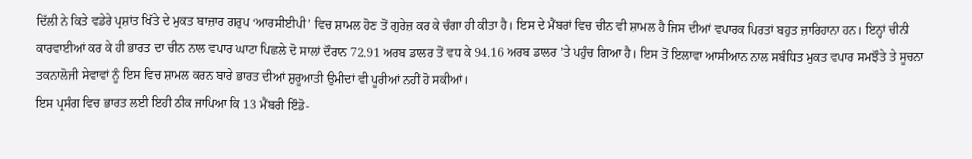ਦਿੱਲੀ ਨੇ ਕਿਤੇ ਵਡੇਰੇ ਪ੍ਰਸ਼ਾਂਤ ਖਿੱਤੇ ਦੇ ਮੁਕਤ ਬਾਜ਼ਾਰ ਗਰੁਪ ‘ਆਰਸੀਈਪੀ’ ਵਿਚ ਸ਼ਾਮਲ ਹੋਣ ਤੋਂ ਗੁਰੇਜ਼ ਕਰ ਕੇ ਚੰਗਾ ਹੀ ਕੀਤਾ ਹੈ। ਇਸ ਦੇ ਮੈਂਬਰਾਂ ਵਿਚ ਚੀਨ ਵੀ ਸ਼ਾਮਲ ਹੈ ਜਿਸ ਦੀਆਂ ਵਪਾਰਕ ਪਿਰਤਾਂ ਬਹੁਤ ਜ਼ਾਰਿਹਾਨਾ ਹਨ। ਇਨ੍ਹਾਂ ਚੀਨੀ ਕਾਰਵਾਈਆਂ ਕਰ ਕੇ ਹੀ ਭਾਰਤ ਦਾ ਚੀਨ ਨਾਲ ਵਪਾਰ ਘਾਟਾ ਪਿਛਲੇ ਦੋ ਸਾਲਾਂ ਦੌਰਾਨ 72.91 ਅਰਬ ਡਾਲਰ ਤੋਂ ਵਧ ਕੇ 94.16 ਅਰਬ ਡਾਲਰ ’ਤੇ ਪਹੁੰਚ ਗਿਆ ਹੈ। ਇਸ ਤੋਂ ਇਲਾਵਾ ਆਸੀਆਨ ਨਾਲ ਸਬੰਧਿਤ ਮੁਕਤ ਵਪਾਰ ਸਮਝੌਤੇ ਤੇ ਸੂਚਨਾ ਤਕਨਾਲੋਜੀ ਸੇਵਾਵਾਂ ਨੂੰ ਇਸ ਵਿਚ ਸ਼ਾਮਲ ਕਰਨ ਬਾਰੇ ਭਾਰਤ ਦੀਆਂ ਸ਼ੁਰੂਆਤੀ ਉਮੀਦਾਂ ਵੀ ਪੂਰੀਆਂ ਨਹੀਂ ਹੋ ਸਕੀਆਂ।
ਇਸ ਪ੍ਰਸੰਗ ਵਿਚ ਭਾਰਤ ਲਈ ਇਹੀ ਠੀਕ ਜਾਪਿਆ ਕਿ 13 ਮੈਂਬਰੀ ਇੰਡੋ-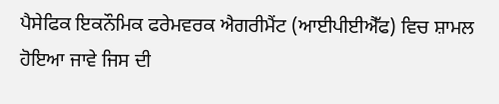ਪੈਸੇਫਿਕ ਇਕਨੌਮਿਕ ਫਰੇਮਵਰਕ ਐਗਰੀਮੈਂਟ (ਆਈਪੀਈਐੱਫ) ਵਿਚ ਸ਼ਾਮਲ ਹੋਇਆ ਜਾਵੇ ਜਿਸ ਦੀ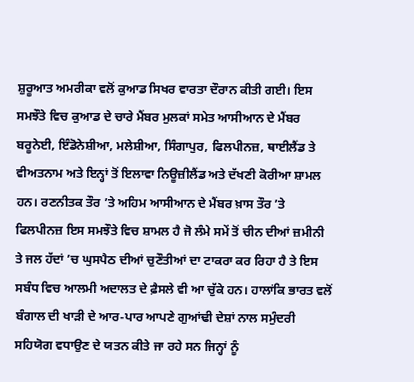ਸ਼ੁਰੂਆਤ ਅਮਰੀਕਾ ਵਲੋਂ ਕੁਆਡ ਸਿਖਰ ਵਾਰਤਾ ਦੌਰਾਨ ਕੀਤੀ ਗਈ। ਇਸ ਸਮਝੌਤੇ ਵਿਚ ਕੁਆਡ ਦੇ ਚਾਰੇ ਮੈਂਬਰ ਮੁਲਕਾਂ ਸਮੇਤ ਆਸੀਆਨ ਦੇ ਮੈਂਬਰ ਬਰੂਨੇਈ, ਇੰਡੋਨੇਸ਼ੀਆ, ਮਲੇਸ਼ੀਆ, ਸਿੰਗਾਪੁਰ, ਫਿਲਪੀਨਜ਼, ਥਾਈਲੈਂਡ ਤੇ ਵੀਅਤਨਾਮ ਅਤੇ ਇਨ੍ਹਾਂ ਤੋਂ ਇਲਾਵਾ ਨਿਊਜ਼ੀਲੈਂਡ ਅਤੇ ਦੱਖਣੀ ਕੋਰੀਆ ਸ਼ਾਮਲ ਹਨ। ਰਣਨੀਤਕ ਤੌਰ ’ਤੇ ਅਹਿਮ ਆਸੀਆਨ ਦੇ ਮੈਂਬਰ ਖ਼ਾਸ ਤੌਰ ’ਤੇ ਫਿਲਪੀਨਜ਼ ਇਸ ਸਮਝੌਤੇ ਵਿਚ ਸ਼ਾਮਲ ਹੈ ਜੋ ਲੰਮੇ ਸਮੇਂ ਤੋਂ ਚੀਨ ਦੀਆਂ ਜ਼ਮੀਨੀ ਤੇ ਜਲ ਹੱਦਾਂ ’ਚ ਘੁਸਪੈਠ ਦੀਆਂ ਚੁਣੌਤੀਆਂ ਦਾ ਟਾਕਰਾ ਕਰ ਰਿਹਾ ਹੈ ਤੇ ਇਸ ਸਬੰਧ ਵਿਚ ਆਲਮੀ ਅਦਾਲਤ ਦੇ ਫ਼ੈਸਲੇ ਵੀ ਆ ਚੁੱਕੇ ਹਨ। ਹਾਲਾਂਕਿ ਭਾਰਤ ਵਲੋਂ ਬੰਗਾਲ ਦੀ ਖਾੜੀ ਦੇ ਆਰ-ਪਾਰ ਆਪਣੇ ਗੁਆਂਢੀ ਦੇਸ਼ਾਂ ਨਾਲ ਸਮੁੰਦਰੀ ਸਹਿਯੋਗ ਵਧਾਉਣ ਦੇ ਯਤਨ ਕੀਤੇ ਜਾ ਰਹੇ ਸਨ ਜਿਨ੍ਹਾਂ ਨੂੰ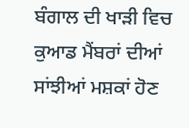ਬੰਗਾਲ ਦੀ ਖਾੜੀ ਵਿਚ ਕੁਆਡ ਮੈਂਬਰਾਂ ਦੀਆਂ ਸਾਂਝੀਆਂ ਮਸ਼ਕਾਂ ਹੋਣ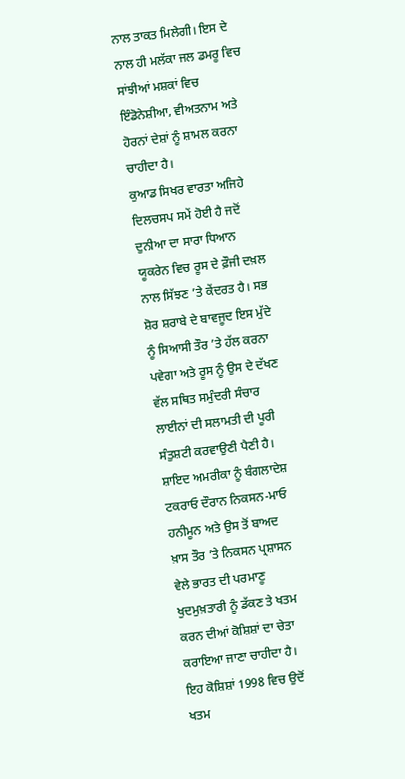ਨਾਲ ਤਾਕਤ ਮਿਲੇਗੀ। ਇਸ ਦੇ ਨਾਲ ਹੀ ਮਲੱਕਾ ਜਲ ਡਮਰੂ ਵਿਚ ਸਾਂਝੀਆਂ ਮਸ਼ਕਾਂ ਵਿਚ ਇੰਡੋਨੇਸ਼ੀਆ, ਵੀਅਤਨਾਮ ਅਤੇ ਹੋਰਨਾਂ ਦੇਸ਼ਾਂ ਨੂੰ ਸ਼ਾਮਲ ਕਰਨਾ ਚਾਹੀਦਾ ਹੈ।
ਕੁਆਡ ਸਿਖਰ ਵਾਰਤਾ ਅਜਿਹੇ ਦਿਲਚਸਪ ਸਮੇਂ ਹੋਈ ਹੈ ਜਦੋਂ ਦੁਨੀਆ ਦਾ ਸਾਰਾ ਧਿਆਨ ਯੂਕਰੇਨ ਵਿਚ ਰੂਸ ਦੇ ਫ਼ੌਜੀ ਦਖ਼ਲ ਨਾਲ ਸਿੱਝਣ ’ਤੇ ਕੇਂਦਰਤ ਹੈ। ਸਭ ਸ਼ੋਰ ਸ਼ਰਾਬੇ ਦੇ ਬਾਵਜੂਦ ਇਸ ਮੁੱਦੇ ਨੂੰ ਸਿਆਸੀ ਤੌਰ ’ਤੇ ਹੱਲ ਕਰਨਾ ਪਵੇਗਾ ਅਤੇ ਰੂਸ ਨੂੰ ਉਸ ਦੇ ਦੱਖਣ ਵੱਲ ਸਥਿਤ ਸਮੁੰਦਰੀ ਸੰਚਾਰ ਲਾਈਨਾਂ ਦੀ ਸਲਾਮਤੀ ਦੀ ਪੂਰੀ ਸੰਤੁਸ਼ਟੀ ਕਰਵਾਉਣੀ ਪੈਣੀ ਹੈ। ਸ਼ਾਇਦ ਅਮਰੀਕਾ ਨੂੰ ਬੰਗਲਾਦੇਸ਼ ਟਕਰਾਓ ਦੌਰਾਨ ਨਿਕਸਨ-ਮਾਓ ਹਨੀਮੂਨ ਅਤੇ ਉਸ ਤੋਂ ਬਾਅਦ ਖ਼ਾਸ ਤੌਰ ’ਤੇ ਨਿਕਸਨ ਪ੍ਰਸ਼ਾਸਨ ਵੇਲੇ ਭਾਰਤ ਦੀ ਪਰਮਾਣੂ ਖੁਦਮੁਖ਼ਤਾਰੀ ਨੂੰ ਡੱਕਣ ਤੇ ਖਤਮ ਕਰਨ ਦੀਆਂ ਕੋਸ਼ਿਸ਼ਾਂ ਦਾ ਚੇਤਾ ਕਰਾਇਆ ਜਾਣਾ ਚਾਹੀਦਾ ਹੈ। ਇਹ ਕੋਸ਼ਿਸ਼ਾਂ 1998 ਵਿਚ ਉਦੋਂ ਖਤਮ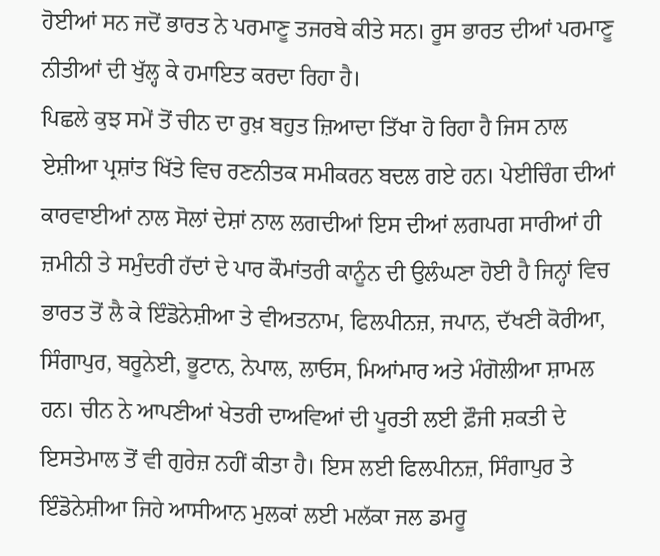ਹੋਈਆਂ ਸਨ ਜਦੋਂ ਭਾਰਤ ਨੇ ਪਰਮਾਣੂ ਤਜਰਬੇ ਕੀਤੇ ਸਨ। ਰੂਸ ਭਾਰਤ ਦੀਆਂ ਪਰਮਾਣੂ ਨੀਤੀਆਂ ਦੀ ਖੁੱਲ੍ਹ ਕੇ ਹਮਾਇਤ ਕਰਦਾ ਰਿਹਾ ਹੈ।
ਪਿਛਲੇ ਕੁਝ ਸਮੇਂ ਤੋਂ ਚੀਨ ਦਾ ਰੁਖ਼ ਬਹੁਤ ਜ਼ਿਆਦਾ ਤਿੱਖਾ ਹੋ ਰਿਹਾ ਹੈ ਜਿਸ ਨਾਲ ਏਸ਼ੀਆ ਪ੍ਰਸ਼ਾਂਤ ਖਿੱਤੇ ਵਿਚ ਰਣਨੀਤਕ ਸਮੀਕਰਨ ਬਦਲ ਗਏ ਹਨ। ਪੇਈਚਿੰਗ ਦੀਆਂ ਕਾਰਵਾਈਆਂ ਨਾਲ ਸੋਲਾਂ ਦੇਸ਼ਾਂ ਨਾਲ ਲਗਦੀਆਂ ਇਸ ਦੀਆਂ ਲਗਪਗ ਸਾਰੀਆਂ ਹੀ ਜ਼ਮੀਨੀ ਤੇ ਸਮੁੰਦਰੀ ਹੱਦਾਂ ਦੇ ਪਾਰ ਕੌਮਾਂਤਰੀ ਕਾਨੂੰਨ ਦੀ ਉਲੰਘਣਾ ਹੋਈ ਹੈ ਜਿਨ੍ਹਾਂ ਵਿਚ ਭਾਰਤ ਤੋਂ ਲੈ ਕੇ ਇੰਡੋਨੇਸ਼ੀਆ ਤੇ ਵੀਅਤਨਾਮ, ਫਿਲਪੀਨਜ਼, ਜਪਾਨ, ਦੱਖਣੀ ਕੋਰੀਆ, ਸਿੰਗਾਪੁਰ, ਬਰੂਨੇਈ, ਭੂਟਾਨ, ਨੇਪਾਲ, ਲਾਓਸ, ਮਿਆਂਮਾਰ ਅਤੇ ਮੰਗੋਲੀਆ ਸ਼ਾਮਲ ਹਨ। ਚੀਨ ਨੇ ਆਪਣੀਆਂ ਖੇਤਰੀ ਦਾਅਵਿਆਂ ਦੀ ਪੂਰਤੀ ਲਈ ਫ਼ੌਜੀ ਸ਼ਕਤੀ ਦੇ ਇਸਤੇਮਾਲ ਤੋਂ ਵੀ ਗੁਰੇਜ਼ ਨਹੀਂ ਕੀਤਾ ਹੈ। ਇਸ ਲਈ ਫਿਲਪੀਨਜ਼, ਸਿੰਗਾਪੁਰ ਤੇ ਇੰਡੋਨੇਸ਼ੀਆ ਜਿਹੇ ਆਸੀਆਨ ਮੁਲਕਾਂ ਲਈ ਮਲੱਕਾ ਜਲ ਡਮਰੂ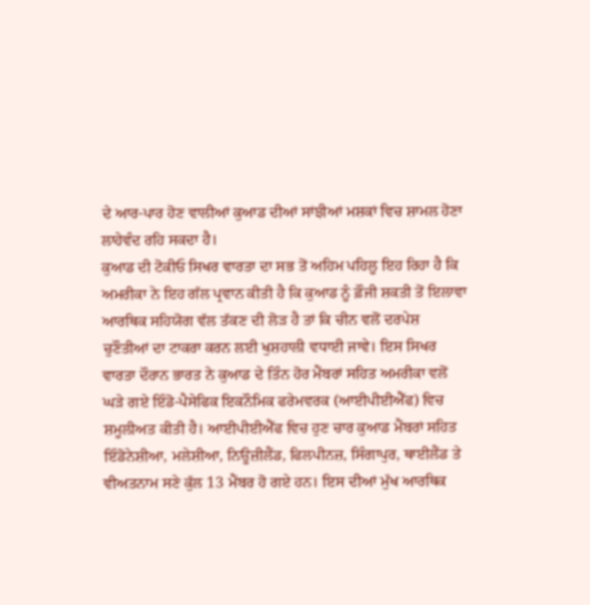ਦੇ ਆਰ-ਪਾਰ ਹੋਣ ਵਾਲੀਆਂ ਕੁਆਡ ਦੀਆਂ ਸਾਂਝੀਆਂ ਮਸ਼ਕਾਂ ਵਿਚ ਸ਼ਾਮਲ ਹੋਣਾ ਲਾਹੇਵੰਦ ਰਹਿ ਸਕਦਾ ਹੈ।
ਕੁਆਡ ਦੀ ਟੋਕੀਓ ਸਿਖਰ ਵਾਰਤਾ ਦਾ ਸਭ ਤੋਂ ਅਹਿਮ ਪਹਿਲੂ ਇਹ ਰਿਹਾ ਹੈ ਕਿ ਅਮਰੀਕਾ ਨੇ ਇਹ ਗੱਲ ਪ੍ਰਵਾਨ ਕੀਤੀ ਹੈ ਕਿ ਕੁਆਡ ਨੂੰ ਫ਼ੌਜੀ ਸ਼ਕਤੀ ਤੋਂ ਇਲਾਵਾ ਆਰਥਿਕ ਸਹਿਯੋਗ ਵੱਲ ਤੱਕਣ ਦੀ ਲੋੜ ਹੈ ਤਾਂ ਕਿ ਚੀਨ ਵਲੋਂ ਦਰਪੇਸ਼ ਚੁਣੌਤੀਆਂ ਦਾ ਟਾਕਰਾ ਕਰਨ ਲਈ ਖੁਸ਼ਹਾਲੀ ਵਧਾਈ ਜਾਵੇ। ਇਸ ਸਿਖਰ ਵਾਰਤਾ ਦੌਰਾਨ ਭਾਰਤ ਨੇ ਕੁਆਡ ਦੇ ਤਿੰਨ ਹੋਰ ਮੈਂਬਰਾਂ ਸਹਿਤ ਅਮਰੀਕਾ ਵਲੋਂ ਘੜੇ ਗਏ ਇੰਡੋ-ਪੈਸੇਫਿਕ ਇਕਨੌਮਿਕ ਫਰੇਮਵਰਕ (ਆਈਪੀਈਐੱਫ) ਵਿਚ ਸ਼ਮੂਲੀਅਤ ਕੀਤੀ ਹੈ। ਆਈਪੀਈਐੱਫ ਵਿਚ ਹੁਣ ਚਾਰ ਕੁਆਡ ਮੈਂਬਰਾਂ ਸਹਿਤ ਇੰਡੋਨੇਸ਼ੀਆ, ਮਲੇਸ਼ੀਆ, ਨਿਊਜ਼ੀਲੈਂਡ, ਫਿਲਪੀਨਜ਼, ਸਿੰਗਾਪੁਰ, ਥਾਈਲੈਂਡ ਤੇ ਵੀਅਤਨਾਮ ਸਣੇ ਕੁੱਲ 13 ਮੈਂਬਰ ਹੋ ਗਏ ਹਨ। ਇਸ ਦੀਆਂ ਮੁੱਖ ਆਰਥਿਕ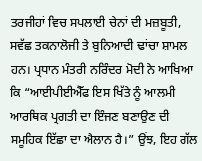ਤਰਜੀਹਾਂ ਵਿਚ ਸਪਲਾਈ ਚੇਨਾਂ ਦੀ ਮਜ਼ਬੂਤੀ, ਸਵੱਛ ਤਕਨਾਲੋਜੀ ਤੇ ਬੁਨਿਆਦੀ ਢਾਂਚਾ ਸ਼ਾਮਲ ਹਨ। ਪ੍ਰਧਾਨ ਮੰਤਰੀ ਨਰਿੰਦਰ ਮੋਦੀ ਨੇ ਆਖਿਆ ਕਿ “ਆਈਪੀਈਐੱਫ ਇਸ ਖਿੱਤੇ ਨੂੰ ਆਲਮੀ ਆਰਥਿਕ ਪ੍ਰਗਤੀ ਦਾ ਇੰਜਣ ਬਣਾਉਣ ਦੀ ਸਮੂਹਿਕ ਇੱਛਾ ਦਾ ਐਲਾਨ ਹੈ।” ਉਂਝ, ਇਹ ਗੱਲ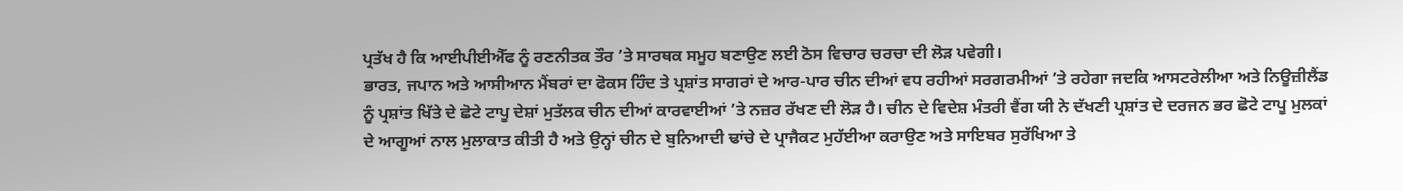ਪ੍ਰਤੱਖ ਹੈ ਕਿ ਆਈਪੀਈਐੱਫ ਨੂੰ ਰਣਨੀਤਕ ਤੌਰ ’ਤੇ ਸਾਰਥਕ ਸਮੂਹ ਬਣਾਉਣ ਲਈ ਠੋਸ ਵਿਚਾਰ ਚਰਚਾ ਦੀ ਲੋੜ ਪਵੇਗੀ।
ਭਾਰਤ, ਜਪਾਨ ਅਤੇ ਆਸੀਆਨ ਮੈਂਬਰਾਂ ਦਾ ਫੋਕਸ ਹਿੰਦ ਤੇ ਪ੍ਰਸ਼ਾਂਤ ਸਾਗਰਾਂ ਦੇ ਆਰ-ਪਾਰ ਚੀਨ ਦੀਆਂ ਵਧ ਰਹੀਆਂ ਸਰਗਰਮੀਆਂ ’ਤੇ ਰਹੇਗਾ ਜਦਕਿ ਆਸਟਰੇਲੀਆ ਅਤੇ ਨਿਊਜ਼ੀਲੈਂਡ ਨੂੰ ਪ੍ਰਸ਼ਾਂਤ ਖਿੱਤੇ ਦੇ ਛੋਟੇ ਟਾਪੂ ਦੇਸ਼ਾਂ ਮੁਤੱਲਕ ਚੀਨ ਦੀਆਂ ਕਾਰਵਾਈਆਂ ’ਤੇ ਨਜ਼ਰ ਰੱਖਣ ਦੀ ਲੋੜ ਹੈ। ਚੀਨ ਦੇ ਵਿਦੇਸ਼ ਮੰਤਰੀ ਵੈਂਗ ਯੀ ਨੇ ਦੱਖਣੀ ਪ੍ਰਸ਼ਾਂਤ ਦੇ ਦਰਜਨ ਭਰ ਛੋਟੇ ਟਾਪੂ ਮੁਲਕਾਂ ਦੇ ਆਗੂਆਂ ਨਾਲ ਮੁਲਾਕਾਤ ਕੀਤੀ ਹੈ ਅਤੇ ਉਨ੍ਹਾਂ ਚੀਨ ਦੇ ਬੁਨਿਆਦੀ ਢਾਂਚੇ ਦੇ ਪ੍ਰਾਜੈਕਟ ਮੁਹੱਈਆ ਕਰਾਉਣ ਅਤੇ ਸਾਇਬਰ ਸੁਰੱਖਿਆ ਤੇ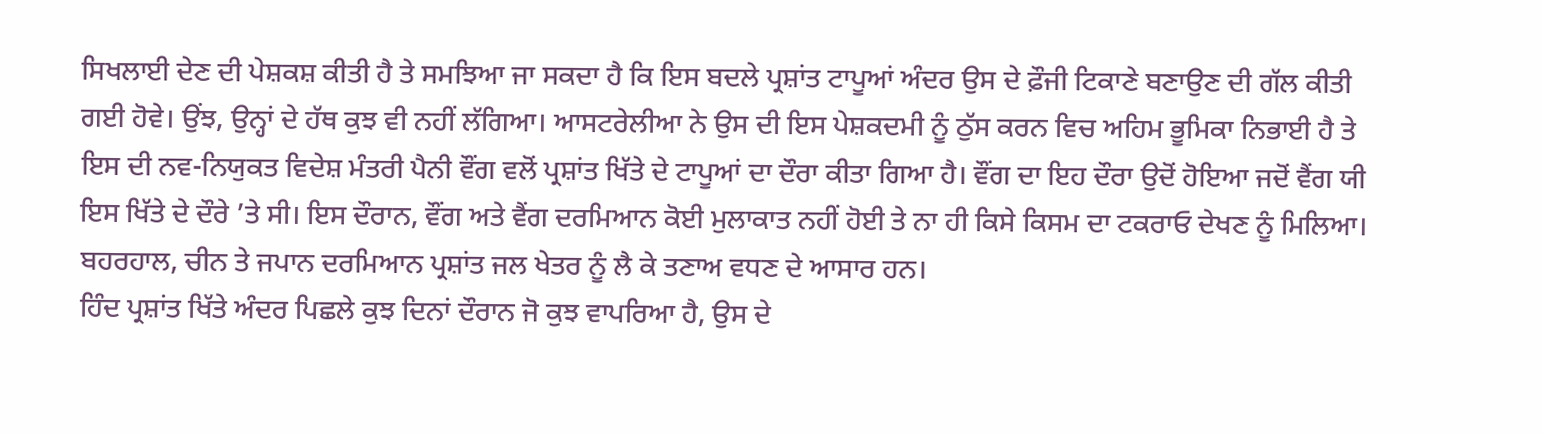ਸਿਖਲਾਈ ਦੇਣ ਦੀ ਪੇਸ਼ਕਸ਼ ਕੀਤੀ ਹੈ ਤੇ ਸਮਝਿਆ ਜਾ ਸਕਦਾ ਹੈ ਕਿ ਇਸ ਬਦਲੇ ਪ੍ਰਸ਼ਾਂਤ ਟਾਪੂਆਂ ਅੰਦਰ ਉਸ ਦੇ ਫ਼ੌਜੀ ਟਿਕਾਣੇ ਬਣਾਉਣ ਦੀ ਗੱਲ ਕੀਤੀ ਗਈ ਹੋਵੇ। ਉਂਝ, ਉਨ੍ਹਾਂ ਦੇ ਹੱਥ ਕੁਝ ਵੀ ਨਹੀਂ ਲੱਗਿਆ। ਆਸਟਰੇਲੀਆ ਨੇ ਉਸ ਦੀ ਇਸ ਪੇਸ਼ਕਦਮੀ ਨੂੰ ਠੁੱਸ ਕਰਨ ਵਿਚ ਅਹਿਮ ਭੂਮਿਕਾ ਨਿਭਾਈ ਹੈ ਤੇ ਇਸ ਦੀ ਨਵ-ਨਿਯੁਕਤ ਵਿਦੇਸ਼ ਮੰਤਰੀ ਪੈਨੀ ਵੌਂਗ ਵਲੋਂ ਪ੍ਰਸ਼ਾਂਤ ਖਿੱਤੇ ਦੇ ਟਾਪੂਆਂ ਦਾ ਦੌਰਾ ਕੀਤਾ ਗਿਆ ਹੈ। ਵੌਂਗ ਦਾ ਇਹ ਦੌਰਾ ਉਦੋਂ ਹੋਇਆ ਜਦੋਂ ਵੈਂਗ ਯੀ ਇਸ ਖਿੱਤੇ ਦੇ ਦੌਰੇ ’ਤੇ ਸੀ। ਇਸ ਦੌਰਾਨ, ਵੌਂਗ ਅਤੇ ਵੈਂਗ ਦਰਮਿਆਨ ਕੋਈ ਮੁਲਾਕਾਤ ਨਹੀਂ ਹੋਈ ਤੇ ਨਾ ਹੀ ਕਿਸੇ ਕਿਸਮ ਦਾ ਟਕਰਾਓ ਦੇਖਣ ਨੂੰ ਮਿਲਿਆ। ਬਹਰਹਾਲ, ਚੀਨ ਤੇ ਜਪਾਨ ਦਰਮਿਆਨ ਪ੍ਰਸ਼ਾਂਤ ਜਲ ਖੇਤਰ ਨੂੰ ਲੈ ਕੇ ਤਣਾਅ ਵਧਣ ਦੇ ਆਸਾਰ ਹਨ।
ਹਿੰਦ ਪ੍ਰਸ਼ਾਂਤ ਖਿੱਤੇ ਅੰਦਰ ਪਿਛਲੇ ਕੁਝ ਦਿਨਾਂ ਦੌਰਾਨ ਜੋ ਕੁਝ ਵਾਪਰਿਆ ਹੈ, ਉਸ ਦੇ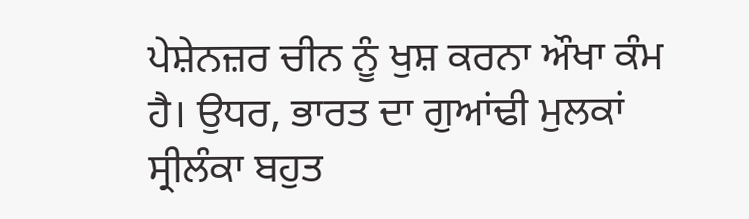ਪੇਸ਼ੇਨਜ਼ਰ ਚੀਨ ਨੂੰ ਖੁਸ਼ ਕਰਨਾ ਔਖਾ ਕੰਮ ਹੈ। ਉਧਰ, ਭਾਰਤ ਦਾ ਗੁਆਂਢੀ ਮੁਲਕਾਂ ਸ੍ਰੀਲੰਕਾ ਬਹੁਤ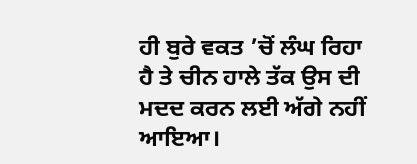ਹੀ ਬੁਰੇ ਵਕਤ ’ਚੋਂ ਲੰਘ ਰਿਹਾ ਹੈ ਤੇ ਚੀਨ ਹਾਲੇ ਤੱਕ ਉਸ ਦੀ ਮਦਦ ਕਰਨ ਲਈ ਅੱਗੇ ਨਹੀਂ ਆਇਆ।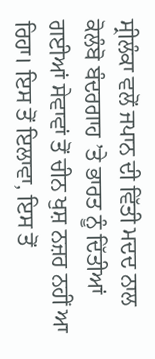ਸ੍ਰੀਲੰਕਾ ਵਲੋਂ ਜਪਾਨ ਦੀ ਵਿੱਤੀ ਮਦਦ ਨਾਲ ਕੋਲੰਬੋ ਬੰਦਰਗਾਹ ’ਤੇ ਭਾਰਤ ਨੂੰ ਦਿੱਤੀਆਂ ਗਈਆਂ ਸੇਵਾਵਾਂ ਤੋਂ ਚੀਨ ਖੁਸ਼ ਨਜ਼ਰ ਨਹੀਂ ਆ ਰਿਹਾ। ਇਸ ਤੋਂ ਇਲਾਵਾ, ਇਸ ਤੋਂ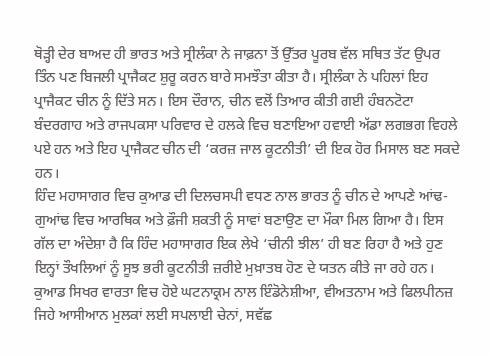ਥੋੜ੍ਹੀ ਦੇਰ ਬਾਅਦ ਹੀ ਭਾਰਤ ਅਤੇ ਸ੍ਰੀਲੰਕਾ ਨੇ ਜਾਫ਼ਨਾ ਤੋਂ ਉੱਤਰ ਪੂਰਬ ਵੱਲ ਸਥਿਤ ਤੱਟ ਉਪਰ ਤਿੰਨ ਪਣ ਬਿਜਲੀ ਪ੍ਰਾਜੈਕਟ ਸ਼ੁਰੂ ਕਰਨ ਬਾਰੇ ਸਮਝੌਤਾ ਕੀਤਾ ਹੈ। ਸ੍ਰੀਲੰਕਾ ਨੇ ਪਹਿਲਾਂ ਇਹ ਪ੍ਰਾਜੈਕਟ ਚੀਨ ਨੂੰ ਦਿੱਤੇ ਸਨ। ਇਸ ਦੌਰਾਨ, ਚੀਨ ਵਲੋਂ ਤਿਆਰ ਕੀਤੀ ਗਈ ਹੰਬਨਟੋਟਾ ਬੰਦਰਗਾਹ ਅਤੇ ਰਾਜਪਕਸਾ ਪਰਿਵਾਰ ਦੇ ਹਲਕੇ ਵਿਚ ਬਣਾਇਆ ਹਵਾਈ ਅੱਡਾ ਲਗਭਗ ਵਿਹਲੇ ਪਏ ਹਨ ਅਤੇ ਇਹ ਪ੍ਰਾਜੈਕਟ ਚੀਨ ਦੀ ‘ਕਰਜ਼ ਜਾਲ ਕੂਟਨੀਤੀ’ ਦੀ ਇਕ ਹੋਰ ਮਿਸਾਲ ਬਣ ਸਕਦੇ ਹਨ।
ਹਿੰਦ ਮਹਾਸਾਗਰ ਵਿਚ ਕੁਆਡ ਦੀ ਦਿਲਚਸਪੀ ਵਧਣ ਨਾਲ ਭਾਰਤ ਨੂੰ ਚੀਨ ਦੇ ਆਪਣੇ ਆਂਢ-ਗੁਆਂਢ ਵਿਚ ਆਰਥਿਕ ਅਤੇ ਫ਼ੌਜੀ ਸ਼ਕਤੀ ਨੂੰ ਸਾਵਾਂ ਬਣਾਉਣ ਦਾ ਮੌਕਾ ਮਿਲ ਗਿਆ ਹੈ। ਇਸ ਗੱਲ ਦਾ ਅੰਦੇਸ਼ਾ ਹੈ ਕਿ ਹਿੰਦ ਮਹਾਸਾਗਰ ਇਕ ਲੇਖੇ ‘ਚੀਨੀ ਝੀਲ’ ਹੀ ਬਣ ਰਿਹਾ ਹੈ ਅਤੇ ਹੁਣ ਇਨ੍ਹਾਂ ਤੌਖਲਿਆਂ ਨੂੰ ਸੂਝ ਭਰੀ ਕੂਟਨੀਤੀ ਜ਼ਰੀਏ ਮੁਖ਼ਾਤਬ ਹੋਣ ਦੇ ਯਤਨ ਕੀਤੇ ਜਾ ਰਹੇ ਹਨ। ਕੁਆਡ ਸਿਖਰ ਵਾਰਤਾ ਵਿਚ ਹੋਏ ਘਟਨਾਕ੍ਰਮ ਨਾਲ ਇੰਡੋਨੇਸ਼ੀਆ, ਵੀਅਤਨਾਮ ਅਤੇ ਫਿਲਪੀਨਜ਼ ਜਿਹੇ ਆਸੀਆਨ ਮੁਲਕਾਂ ਲਈ ਸਪਲਾਈ ਚੇਨਾਂ, ਸਵੱਛ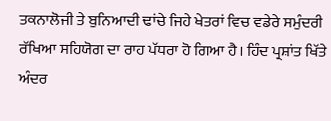ਤਕਨਾਲੋਜੀ ਤੇ ਬੁਨਿਆਦੀ ਢਾਂਚੇ ਜਿਹੇ ਖੇਤਰਾਂ ਵਿਚ ਵਡੇਰੇ ਸਮੁੰਦਰੀ ਰੱਖਿਆ ਸਹਿਯੋਗ ਦਾ ਰਾਹ ਪੱਧਰਾ ਹੋ ਗਿਆ ਹੈ। ਹਿੰਦ ਪ੍ਰਸ਼ਾਂਤ ਖਿੱਤੇ ਅੰਦਰ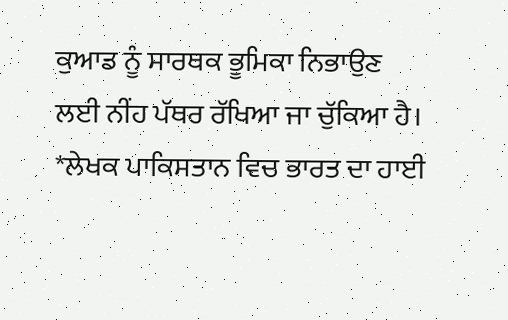ਕੁਆਡ ਨੂੰ ਸਾਰਥਕ ਭੂਮਿਕਾ ਨਿਭਾਉਣ ਲਈ ਨੀਂਹ ਪੱਥਰ ਰੱਖਿਆ ਜਾ ਚੁੱਕਿਆ ਹੈ।
*ਲੇਖਕ ਪਾਕਿਸਤਾਨ ਵਿਚ ਭਾਰਤ ਦਾ ਹਾਈ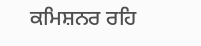ਕਮਿਸ਼ਨਰ ਰਹਿ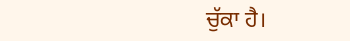ਚੁੱਕਾ ਹੈ।